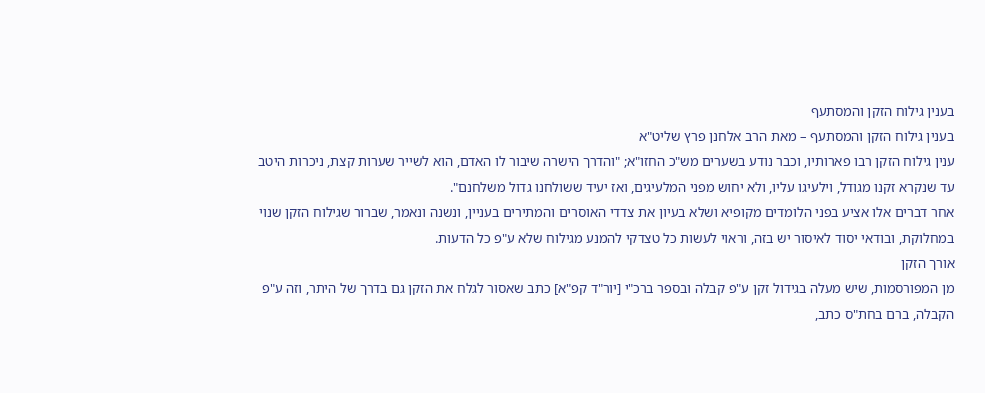בענין גילוח הזקן והמסתעף
בענין גילוח הזקן והמסתעף – מאת הרב אלחנן פרץ שליט"א
ענין גילוח הזקן רבו פארותיו, וכבר נודע בשערים מש"כ החזו"א; "והדרך הישרה שיבור לו האדם, הוא לשייר שערות קצת, ניכרות היטב עד שנקרא זקנו מגודל, וילעיגו עליו, ולא יחוש מפני המלעיגים, ואז יעיד ששולחנו גדול משלחנם".
אחר דברים אלו אציע בפני הלומדים מקופיא ושלא בעיון את צדדי האוסרים והמתירים בעניין, ונשנה ונאמר, שברור שגילוח הזקן שנוי במחלוקת, ובודאי יסוד לאיסור יש בזה, וראוי לעשות כל טצדקי להמנע מגילוח שלא ע"פ כל הדעות.
אורך הזקן
מן המפורסמות, שיש מעלה בגידול זקן ע"פ קבלה ובספר ברכ"י [יור"ד קפ"א] כתב שאסור לגלח את הזקן גם בדרך של היתר, וזה ע"פ הקבלה, ברם בחת"ס כתב,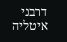דרבני איטליה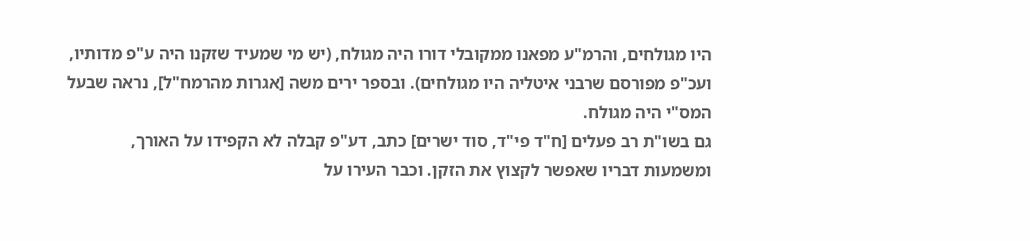היו מגולחים, והרמ"ע מפאנו ממקובלי דורו היה מגולח, (יש מי שמעיד שזקנו היה ע"פ מדותיו, ועכ"פ מפורסם שרבני איטליה היו מגולחים). ובספר ירים משה [אגרות מהרמח"ל], נראה שבעל המס"י היה מגולח.
גם בשו"ת רב פעלים [ח"ד פי"ד, סוד ישרים] כתב, דע"פ קבלה לא הקפידו על האורך, ומשמעות דבריו שאפשר לקצוץ את הזקן. וכבר העירו על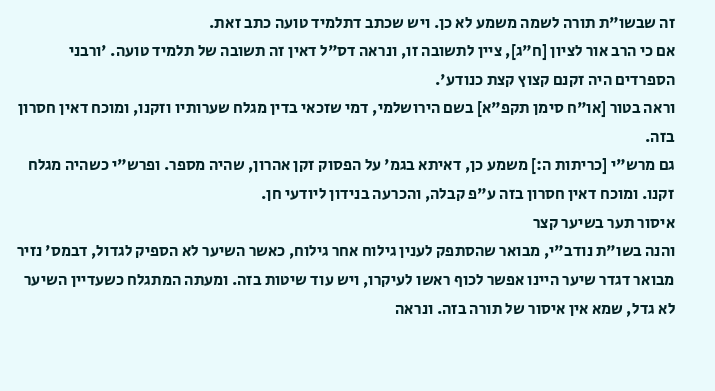זה שבשו"ת תורה לשמה משמע לא כן. ויש שכתב דתלמיד טועה כתב זאת.
אם כי הרב אור לציון [ח"ג], ציין לתשובה זו, ונראה דס"ל דאין זה תשובה של תלמיד טועה. 'ורבני הספרדים היה זקנם קצוץ קצת כנודע'.
וראה בטור [או"ח סימן תקפ"א] בשם הירושלמי, דמי שזכאי בדין מגלח שערותיו וזקנו, ומוכח דאין חסרון בזה.
גם מרש"י [כריתות ה:] משמע כן, דאיתא בגמ' על הפסוק זקן אהרון, שהיה מספר. ופרש"י כשהיה מגלח זקנו. ומוכח דאין חסרון בזה ע"פ קבלה, והכרעה בנידון ליודעי חן.
איסור תער בשיער קצר
והנה בשו"ת נודב"י, מבואר שהסתפק לענין גילוח אחר גילוח, כאשר השיער לא הספיק לגדול, דבמס' נזיר מבואר דגדר שיער היינו אפשר לכוף ראשו לעיקרו, ויש עוד שיטות בזה. ומעתה המתגלח כשעדיין השיער לא גדל, שמא אין איסור של תורה בזה. ונראה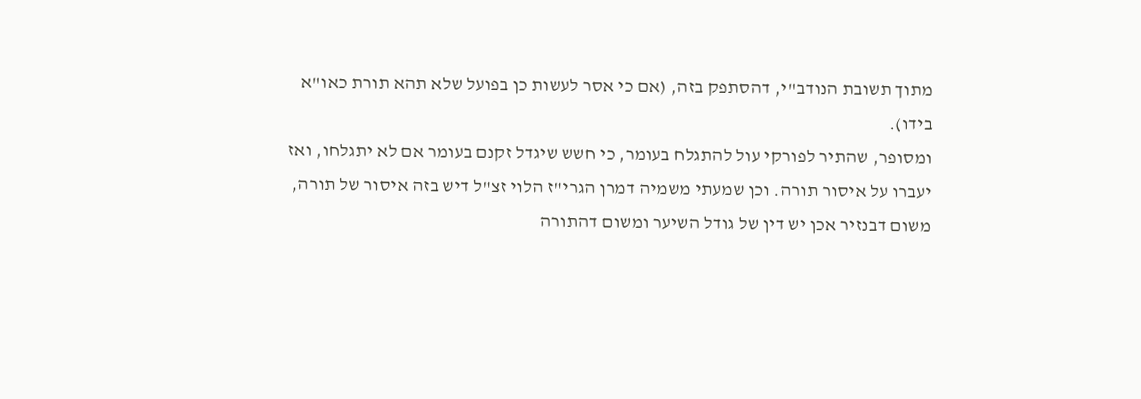מתוך תשובת הנודב"י, דהסתפק בזה, (אם כי אסר לעשות כן בפועל שלא תהא תורת כאו"א בידו).
ומסופר, שהתיר לפורקי עול להתגלח בעומר, כי חשש שיגדל זקנם בעומר אם לא יתגלחו, ואז יעברו על איסור תורה. וכן שמעתי משמיה דמרן הגרי"ז הלוי זצ"ל דיש בזה איסור של תורה, משום דבנזיר אכן יש דין של גודל השיער ומשום דהתורה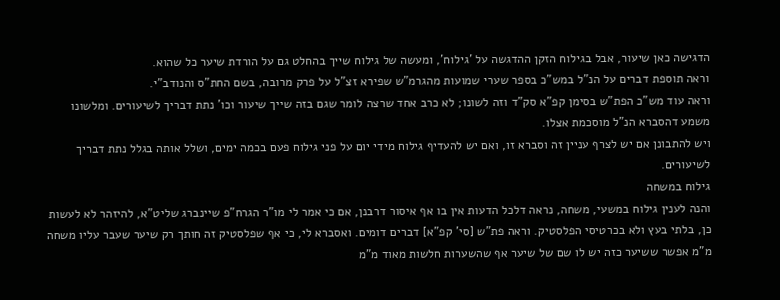הדגישה כאן שיעור, אבל בגילוח הזקן ההדגשה על 'גילוח', ומעשה של גילוח שייך בהחלט גם על הורדת שיער כל שהוא.
וראה תוספת דברים על הנ"ל במש"כ בספר שערי שמועות מהגרמ"ש שפירא זצ"ל על פרק מרובה, בשם החת"ס והנודב"י.
וראה עוד מש"כ הפת"ש בסימן קפ"א סק"ד וזה לשונו; לא כרב אחד שרצה לומר שגם בזה שייך שיעור וכו' נתת דבריך לשיעורים. ומלשונו משמע דהסברא הנ"ל מוסכמת אצלו.
ויש להתבונן אם יש לצרף עניין זה וסברא זו, ואם יש להעדיף גילוח מידי יום על פני גילוח פעם בכמה ימים, ושלל אותה בגלל נתת דבריך לשיעורים.
גילוח במשחה
והנה לענין גילוח במשעי, משחה, נראה דלכל הדעות אין בו אף איסור דרבנן, אם כי אמר לי מו"ר הגרח"פ שיינברג שליט"א, להיזהר לא לעשות כן, בלתי בעץ ולא בכרטיסי הפלסטיק. וראה פת"ש [סי' קפ"א] דברים דומים. ואסברא לי, כי אף שפלסטיק זה חותך רק שיער שעבר עליו משחה מ"מ אפשר ששיער כזה יש לו שם של שיער אף שהשערות חלשות מאוד מ"מ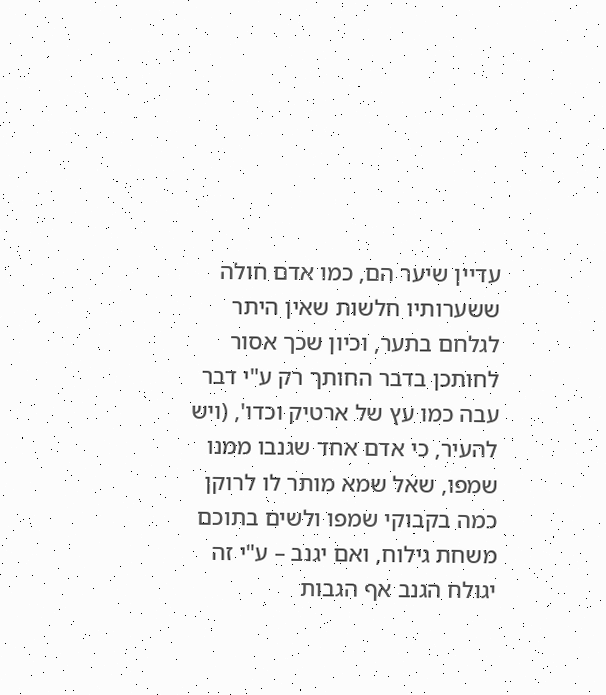עדיין שיער הם, כמו אדם חולה ששערותיו חלשות שאין היתר לגלחם בתער, וכיון שכך אסור לחותכן בדבר החותך רק ע"י דבר עבה כמו עץ של ארטיק וכדו', (ויש להעיר, כי אדם אחד שגנבו ממנו שמפו, שאל שמא מותר לו לרוקן כמה בקבוקי שמפו ולשים בתוכם משחת גילוח, ואם יגנב – ע"י זה יגולח הגנב אף הגבות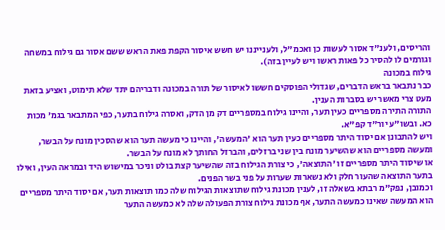והריסים, ולענ"ד אסור לעשות כן ואכמ"ל, ולענייננו יש חשש איסור הקפת פאת הראש ששם אסור גם גילוח במשחה וגורמים לו להסיר כל פאות ראשו ויש לעיין בזה).
גילוח במכונה
כבר נתבאר בראש הדברים, שגדולי הפוסקים חששו לאיסור של תורה במכונה ודבריהם יתד שלא תימוט, ואציע בזאת מעט צרי מאשר יש בסברות הענין.
התורה התירה מספריים כעין תער, והיינו גילוח במספריים דק מן הדק, ואסרה גילוח בתער, כפי המתבאר בגמ' מכות כא. ובשו"ע יור"ד קפ"א.
ויש להתבונן אם יסוד היתר מספריים כעין תער הוא 'המעשה', והיינו כי מעשה תער הוא שהסכין מונח על הבשר, ומעשה מספריים הוא שהשיער מונח בין שני ברזלים, והברזל החותך לא מונח על הבשר.
או שיסוד היתר מספריים זו 'התוצאה', כי צורת הגילוח בזה שהשיער קצת בולט וניכר במישוש היד ובמראה העין, ואילו בתער התוצאה שהעור חלק ולא נשארות שערות על פני בשר הפנים.
וכמובן, נפק"מ רבתא בשאלה זו, לענין מכונת גילוח שתוצאות הגילוח שלה כמו תוצאות תער, אם יסוד היתר מספריים הוא המעשה שאינו כמעשה התער, אף מכונת גילוח צורת הפעולה שלה לא כמעשה התער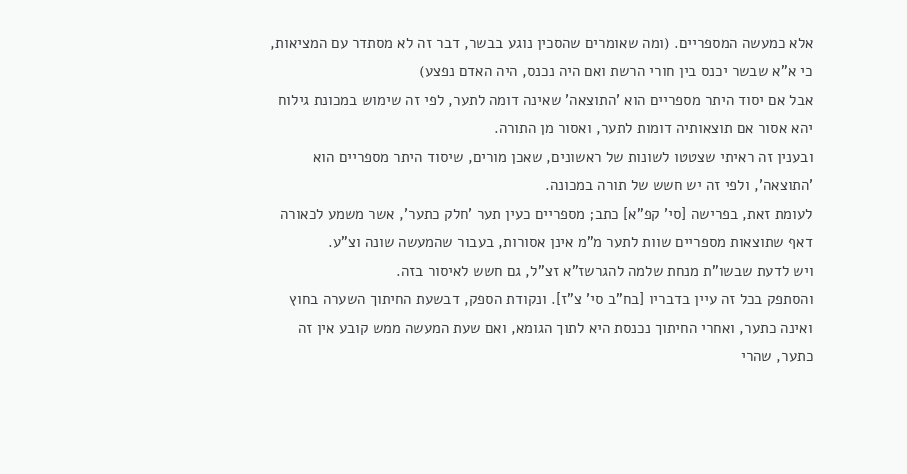אלא כמעשה המספריים. (ומה שאומרים שהסכין נוגע בבשר, דבר זה לא מסתדר עם המציאות, כי א"א שבשר יכנס בין חורי הרשת ואם היה נכנס, היה האדם נפצע)
אבל אם יסוד היתר מספריים הוא 'התוצאה' שאינה דומה לתער, לפי זה שימוש במכונת גילוח יהא אסור אם תוצאותיה דומות לתער, ואסור מן התורה.
ובענין זה ראיתי שצטטו לשונות של ראשונים, שאכן מורים, שיסוד היתר מספריים הוא 'התוצאה', ולפי זה יש חשש של תורה במכונה.
לעומת זאת, בפרישה [סי' קפ"א] כתב; מספריים כעין תער 'חלק כתער', אשר משמע לכאורה דאף שתוצאות מספריים שוות לתער מ"מ אינן אסורות, בעבור שהמעשה שונה וצ"ע.
ויש לדעת שבשו"ת מנחת שלמה להגרשז"א זצ"ל, גם חשש לאיסור בזה.
והסתפק בכל זה עיין בדבריו [בח"ב סי' צ"ז]. ונקודת הספק, דבשעת החיתוך השערה בחוץ ואינה כתער, ואחרי החיתוך נכנסת היא לתוך הגומא, ואם שעת המעשה ממש קובע אין זה כתער, שהרי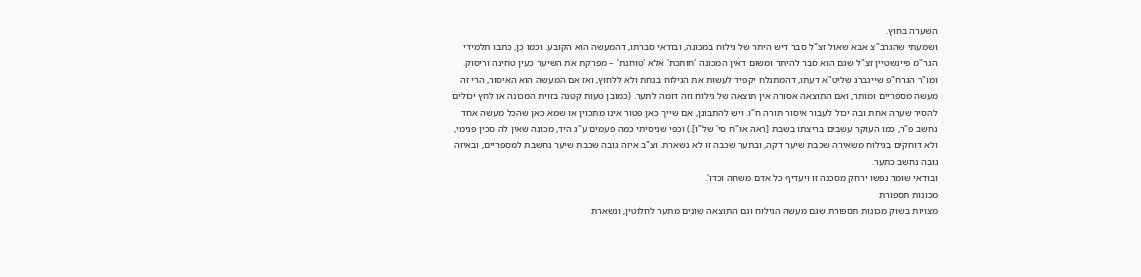השערה בחוץ.
ושמעתי שהגרב"צ אבא שאול זצ"ל סבר דיש היתר של גילוח במכונה, ובודאי סברתו, דהמעשה הוא הקובע. וכמו כן, כתבו תלמידי הגר"מ פיינשטיין זצ"ל שגם הוא סבר להיתר ומשום דאין המכונה 'חותכת' אלא 'טוחנת' – מפרקת את השיער כעין טחינה וריסוק.
ומו"ר הגרח"פ שיינברג שליט"א דעתו, דהמתגלח יקפיד לעשות את הגילוח בנחת ולא ללחוץ, ואז אם המעשה הוא האיסור, הרי זה מעשה מספריים ומותר, ואם התוצאה אסורה אין תוצאה של גילוח וזה דומה לתער. (כמובן טעות קטנה בזוית המכונה או לחץ יכולים להסיר שערה אחת ובה יכול לעבור איסור תורה ח"ו. ויש להתבונן, אם שייך כאן פטור אינו מתכוין או שמא כאן שהכל מעשה אחד נחשב פ"ר, כמו העוקר עשבים בריצתו בשבת [ראה או"ח סי' של"ו].) וכפי שניסיתי כמה פעמים ע"ג היד, מכונה שאין לה סכין פנימי, ולא דוחקים בגילוח משאירה שכבת שיער דקה, ובתער שכבה זו לא נשארת. וצ"ב איזה גובה שכבת שיער נחשבת למספריים, ובאיזה גובה נחשב כתער.
ובודאי שומר נפשו ירחק מסכנה זו ויעדיף כל אדם משחה וכדו'.
מכונות תספורת
מצויות בשוק מכונות תספורת שגם מעשה הגילוח וגם התוצאה שונים מתער לחלוטין, ונשארת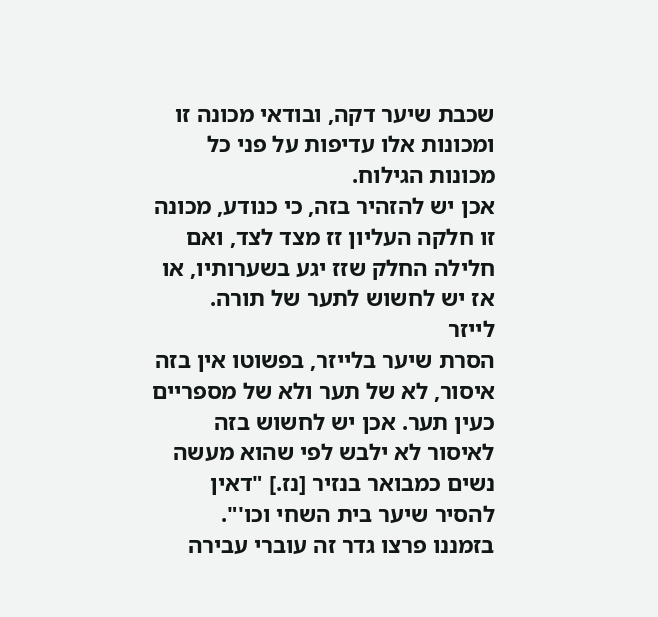שכבת שיער דקה, ובודאי מכונה זו ומכונות אלו עדיפות על פני כל מכונות הגילוח.
אכן יש להזהיר בזה, כי כנודע, מכונה זו חלקה העליון זז מצד לצד, ואם חלילה החלק שזז יגע בשערותיו, או אז יש לחשוש לתער של תורה.
לייזר
הסרת שיער בלייזר, בפשוטו אין בזה איסור, לא של תער ולא של מספריים כעין תער. אכן יש לחשוש בזה לאיסור לא ילבש לפי שהוא מעשה נשים כמבואר בנזיר [נז.] "דאין להסיר שיער בית השחי וכו'".
בזמננו פרצו גדר זה עוברי עבירה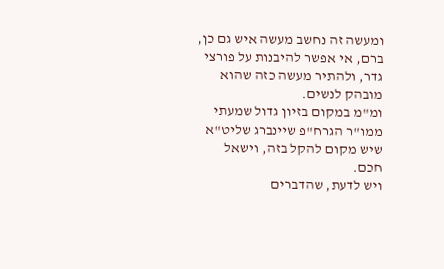ומעשה זה נחשב מעשה איש גם כן, ברם, אי אפשר להיבנות על פורצי גדר, ולהתיר מעשה כזה שהוא מובהק לנשים.
ומ"מ במקום בזיון גדול שמעתי ממו"ר הגרח"פ שיינברג שליט"א שיש מקום להקל בזה, וישאל חכם.
ויש לדעת, שהדברים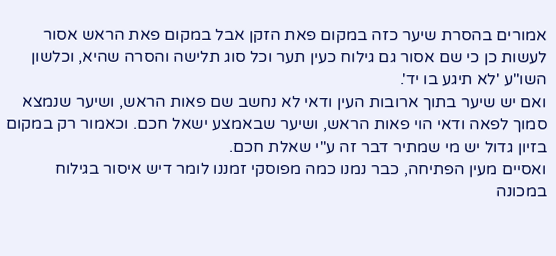אמורים בהסרת שיער כזה במקום פאת הזקן אבל במקום פאת הראש אסור לעשות כן כי שם אסור גם גילוח כעין תער וכל סוג תלישה והסרה שהיא, וכלשון השו"ע 'לא תיגע בו יד'.
ואם יש שיער בתוך ארובות העין ודאי לא נחשב שם פאות הראש, ושיער שנמצא סמוך לפאה ודאי הוי פאות הראש, ושיער שבאמצע ישאל חכם. וכאמור רק במקום בזיון גדול יש מי שמתיר דבר זה ע"י שאלת חכם.
ואסיים מעין הפתיחה, כבר נמנו כמה מפוסקי זמננו לומר דיש איסור בגילוח במכונה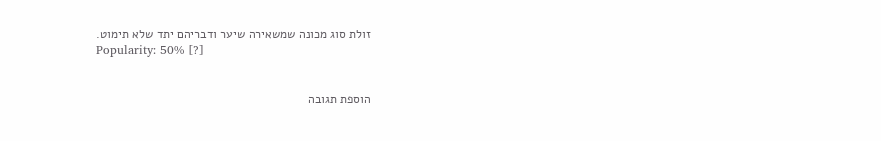זולת סוג מכונה שמשאירה שיער ודבריהם יתד שלא תימוט.
Popularity: 50% [?]


הוספת תגובה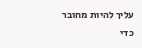עליך להיות מחובר כדי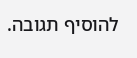להוסיף תגובה.